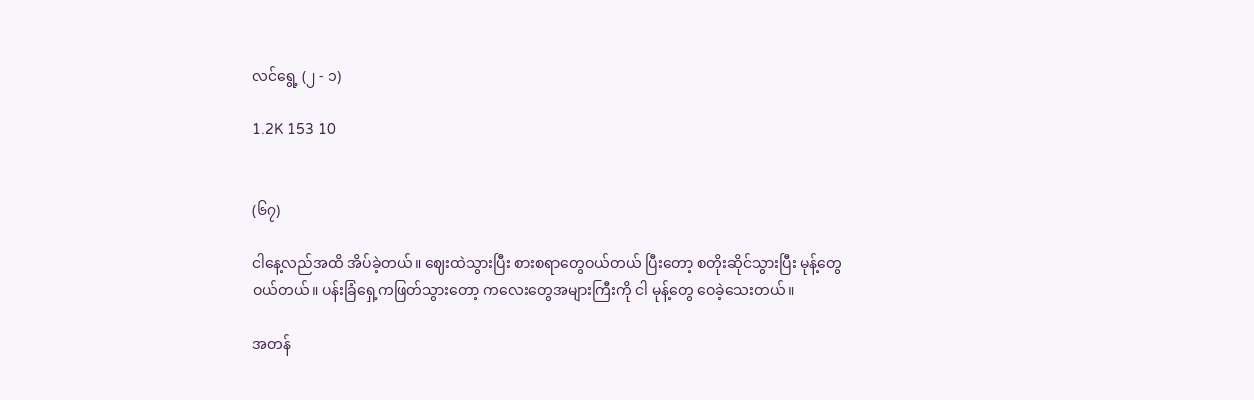လင်ရွေ့ (၂ - ၁)

1.2K 153 10


(၆၇)

ငါနေ့လည်အထိ အိပ်ခဲ့တယ်။ ဈေးထဲသွားပြီး စားစရာတွေဝယ်တယ် ပြီးတော့ စတိုးဆိုင်သွားပြီး မုန့်တွေဝယ်တယ်။ ပန်းခြံရှေ့ကဖြတ်သွားတော့ ကလေးတွေအများကြီးကို ငါ မုန့်တွေ ဝေခဲ့သေးတယ်။

အတန်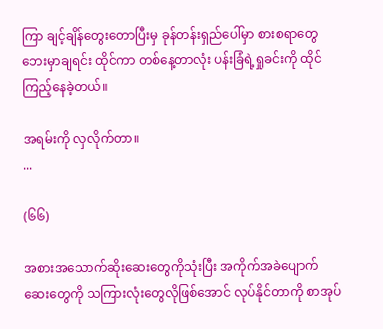ကြာ ချင့်ချိန်တွေးတောပြီးမှ ခုန်တန်းရှည်ပေါ်မှာ စားစရာတွေဘေးမှာချရင်း ထိုင်ကာ တစ်နေ့တာလုံး ပန်းခြံရဲ့ရှုခင်းကို ထိုင်ကြည့်နေခဲ့တယ်။

အရမ်းကို လှ‌လိုက်တာ။
...

(၆၆)

အစားအသောက်ဆိုးဆေးတွေကိုသုံးပြီး အကိုက်အခဲပျောက်ဆေးတွေကို သကြားလုံးတွေလိုဖြစ်အောင် လုပ်နိုင်တာကို စာအုပ်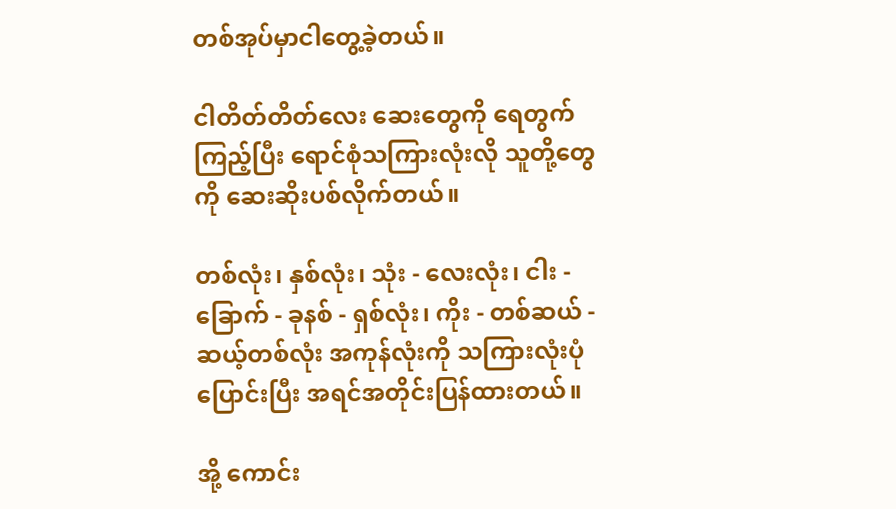တစ်အုပ်မှာငါတွေ့ခဲ့တယ်။

ငါတိတ်တိတ်လေး ဆေးတွေကို ရေတွက်ကြည့်ပြီး ရောင်စုံသကြားလုံးလို သူတို့တွေကို ဆေးဆိုးပစ်လိုက်တယ်။

တစ်လုံး၊ နှစ်လုံး၊ သုံး - လေးလုံး၊ ငါး - ခြောက် - ခုနစ် - ရှစ်လုံး၊ ကိုး - တစ်ဆယ် - ဆယ့်တစ်လုံး အကုန်လုံးကို သကြားလုံးပုံပြောင်းပြီး အရင်အတိုင်းပြန်ထားတယ်။

အို့ ကောင်း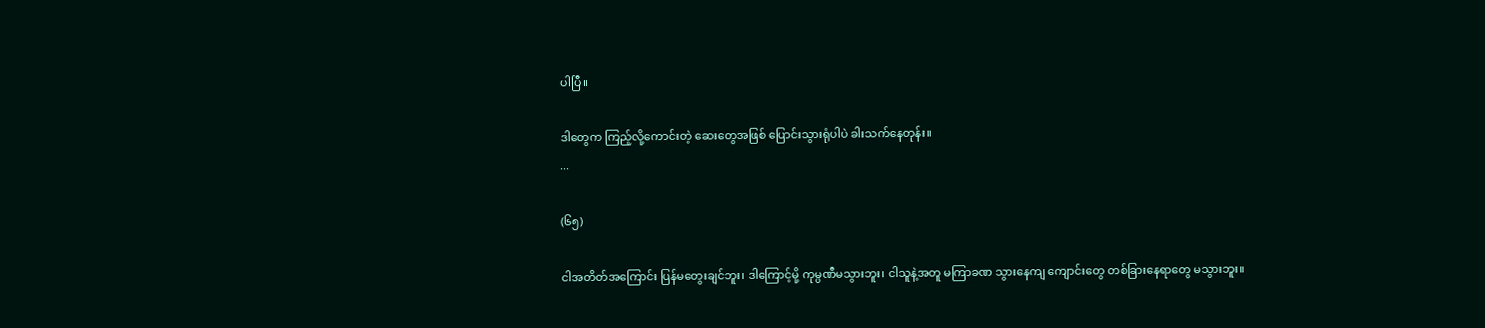ပါပြီ။

ဒါတွေက ကြည့်လို့ကောင်းတဲ့ ဆေးတွေအဖြစ် ပြောင်းသွားရုံပါပဲ ခါးသက်နေတုန်း။
...

(၆၅)

ငါအတိတ်အကြောင်း ပြန်မတွေးချင်ဘူး၊ ဒါကြောင့်မို့ ကုမ္ပဏီမသွားဘူး၊ ငါသူနဲ့အတူ မကြာခဏ သွားနေကျ ကျောင်းတွေ တစ်ခြားနေရာတွေ မသွားဘူး။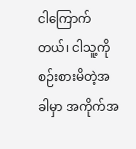ငါကြောက်တယ်၊ ငါသူ့ကိုစဉ်းစားမိတဲ့အခါမှာ အကိုက်အ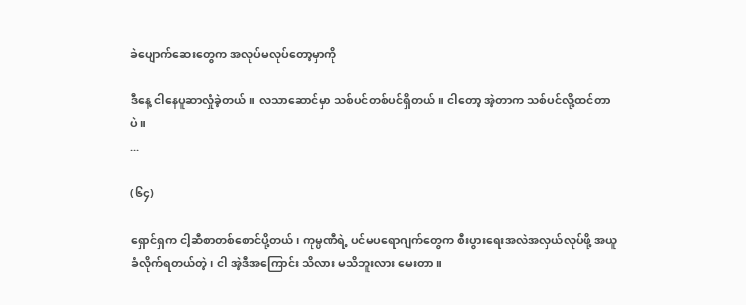ခဲပျောက်ဆေးတွေက အလုပ်မလုပ်‌တော့မှာကို

ဒီနေ့ ငါနေပူဆာလှုံခဲ့တယ်။ လသာဆောင်မှာ သစ်ပင်တစ်ပင်ရှိတယ်။ ငါတော့ အဲ့တာက သစ်ပင်လို့ထင်တာပဲ။
...

(၆၄)

ရှောင်ရှက ငါ့ဆီစာတစ်စောင်ပို့တယ်၊ ကုမ္ပဏီရဲ့ ပင်မပရောဂျက်တွေက စီးပွားရေးအလဲအလှယ်လုပ်ဖို့ အယူခံလိုက်ရတယ်တဲ့၊ ငါ အဲ့ဒီအကြောင်း သိလား မသိဘူးလား မေးတာ။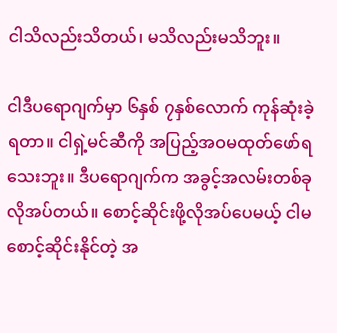ငါသိလည်းသိတယ်၊ မသိလည်းမသိဘူး။

ငါဒီပရောဂျက်မှာ ၆နှစ် ၇နှစ်လောက် ကုန်ဆုံးခဲ့ရတာ။ ငါရှဲ့မင်ဆီကို အပြည့်အဝမထုတ်ဖော်ရသေးဘူး။ ဒီပရောဂျက်က အခွင့်အလမ်းတစ်ခုလိုအပ်တယ်။ စောင့်ဆိုင်းဖို့လိုအပ်ပေမယ့် ငါမစောင့်ဆိုင်းနိုင်တဲ့ အ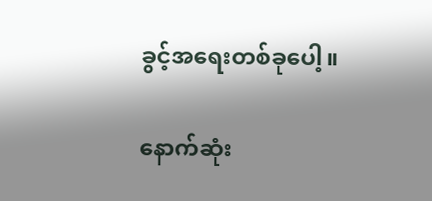ခွင့်အရေးတစ်ခုပေါ့။

နောက်ဆုံး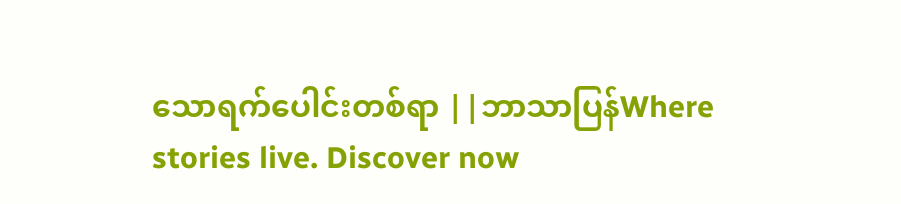သောရက်ပေါင်းတစ်ရာ ||ဘာသာပြန်Where stories live. Discover now